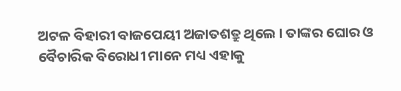ଅଟଳ ବିହାରୀ ବାଜପେୟୀ ଅଜାତଶତ୍ରୁ ଥିଲେ । ତାଙ୍କର ଘୋର ଓ ବୈଚାରିକ ବିରୋଧୀ ମାନେ ମଧ୍ୟ ଏହାକୁ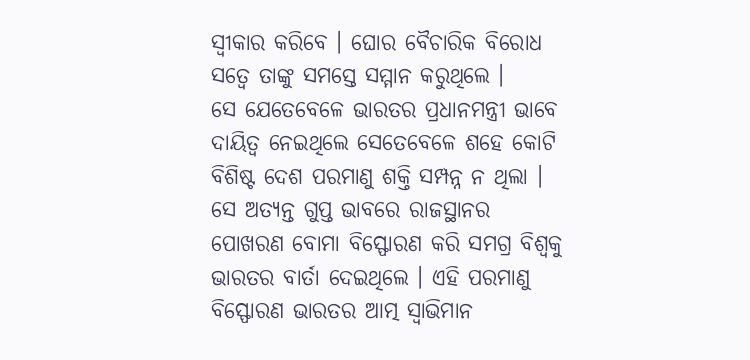ସ୍ୱୀକାର କରିବେ । ଘୋର ବୈଚାରିକ ବିରୋଧ ସତ୍ୱେ ତାଙ୍କୁ ସମସ୍ତେ ସମ୍ମାନ କରୁଥିଲେ ।
ସେ ଯେତେବେଳେ ଭାରତର ପ୍ରଧାନମନ୍ତ୍ରୀ ଭାବେ ଦାୟିତ୍ୱ ନେଇଥିଲେ ସେତେବେଳେ ଶହେ କୋଟି ବିଶିଷ୍ଟ ଦେଶ ପରମାଣୁ ଶକ୍ତି ସମ୍ପନ୍ନ ନ ଥିଲା । ସେ ଅତ୍ୟନ୍ତ ଗୁପ୍ତ ଭାବରେ ରାଜସ୍ଥାନର ପୋଖରଣ ବୋମା ବିସ୍ଫୋରଣ କରି ସମଗ୍ର ବିଶ୍ୱକୁ ଭାରତର ବାର୍ତା ଦେଇଥିଲେ । ଏହି ପରମାଣୁ ବିସ୍ଫୋରଣ ଭାରତର ଆତ୍ମ ସ୍ବାଭିମାନ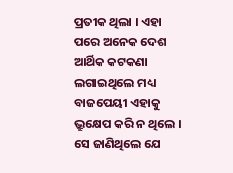ପ୍ରତୀକ ଥିଲା । ଏହା ପରେ ଅନେକ ଦେଶ ଆର୍ଥିକ କଟକଣା ଲଗାଇଥିଲେ ମଧ୍ୟ ବାଜପେୟୀ ଏହାକୁ ଭ୍ରୁକ୍ଷେପ କରି ନ ଥିଲେ । ସେ ଜାଣିଥିଲେ ଯେ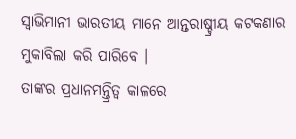ସ୍ୱାଭିମାନୀ ଭାରତୀୟ ମାନେ ଆନ୍ତରାଷ୍ଚ୍ରୀୟ କଟକଣାର ମୁକାବିଲା କରି ପାରିବେ ।
ତାଙ୍କର ପ୍ରଧାନମନ୍ତ୍ରିତ୍ବ କାଳରେ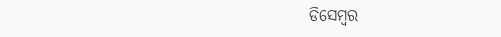ଡିସେମ୍ବର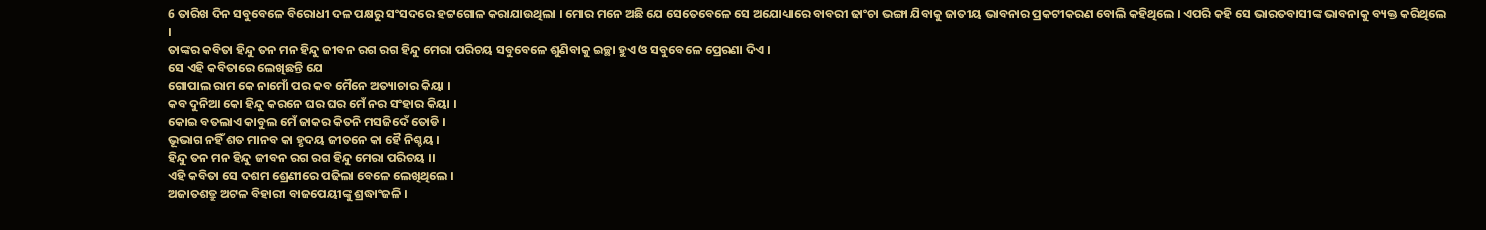6 ତାରିଖ ଦିନ ସବୁବେଳେ ବିରୋଧୀ ଦଳ ପକ୍ଷରୁ ସଂସଦରେ ହଟ୍ଟଗୋଳ କରାଯାଉଥିଲା । ମୋର ମନେ ଅଛି ଯେ ସେତେବେଳେ ସେ ଅଯୋଧ୍ୟାରେ ବାବରୀ ଢାଂଚା ଭଙ୍ଗା ଯିବାକୁ ଜାତୀୟ ଭାବନାର ପ୍ରକଟୀକରଣ ବୋଲି କହିଥିଲେ । ଏପରି କହି ସେ ଭାରତବାସୀଙ୍କ ଭାବନାକୁ ବ୍ୟକ୍ତ କରିଥିଲେ ।
ତାଙ୍କର କବିତା ହିନ୍ଦୁ ତନ ମନ ହିନ୍ଦୁ ଜୀବନ ରଗ ରଗ ହିନ୍ଦୁ ମେରା ପରିଚୟ ସବୁବେଳେ ଶୁଣିବାକୁ ଇଚ୍ଛା ହୁଏ ଓ ସବୁବେଳେ ପ୍ରେରଣା ଦିଏ ।
ସେ ଏହି କବିତାରେ ଲେଖିଛନ୍ତି ଯେ
ଗୋପାଲ ରାମ କେ ନାମୋଁ ପର କବ ମୈନେ ଅତ୍ୟାଚାର କିୟା ।
କବ ଦୁନିଆ କୋ ହିନ୍ଦୁ କରନେ ଘର ଘର ମେଁ ନର ସଂହାର କିୟା ।
କୋଇ ବତଲାଏ କାବୁଲ ମେଁ ଜାକର କିତନି ମସଜିଦେଁ ତୋଡି ।
ଭୂଭାଗ ନହିଁ ଶତ ମାନବ କା ହୃଦୟ ଜୀତନେ କା ହୈ ନିଶ୍ଚୟ ।
ହିନ୍ଦୁ ତନ ମନ ହିନ୍ଦୁ ଜୀବନ ରଗ ରଗ ହିନ୍ଦୁ ମେରା ପରିଚୟ ।।
ଏହି କବିତା ସେ ଦଶମ ଶ୍ରେଣୀରେ ପଢିଲା ବେଳେ ଲେଖିଥିଲେ ।
ଅଜାତଶତ୍ରୁ ଅଟଳ ବିହାରୀ ବାଜପେୟୀଙ୍କୁ ଶ୍ରଦ୍ଧାଂଜଳି ।